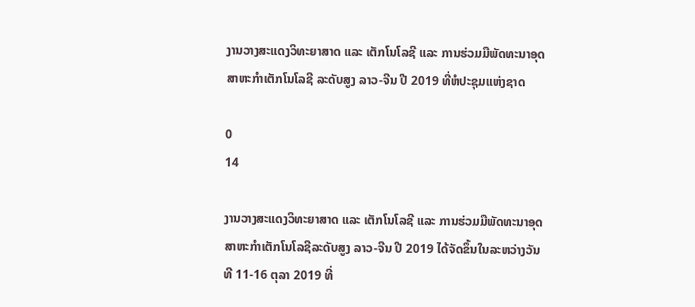ງານວາງສະແດງວິທະຍາສາດ ແລະ ເຕັກໂນໂລຊີ ແລະ ການຮ່ວມມືພັດທະນາອຸດສາຫະກໍາເຕັກໂນໂລຊີ ລະດັບສູງ ລາວ-ຈີນ ປີ 2019 ທີ່ຫໍປະຊຸມແຫ່ງຊາດ

0
14

ງານວາງສະແດງວິທະຍາສາດ ແລະ ເຕັກໂນໂລຊີ ແລະ ການຮ່ວມມືພັດທະນາອຸດສາຫະກໍາເຕັກໂນໂລຊີລະດັບສູງ ລາວ-ຈີນ ປີ 2019 ໄດ້ຈັດຂຶ້ນໃນລະຫວ່າງວັນທີ 11-16 ຕຸລາ 2019 ທີ່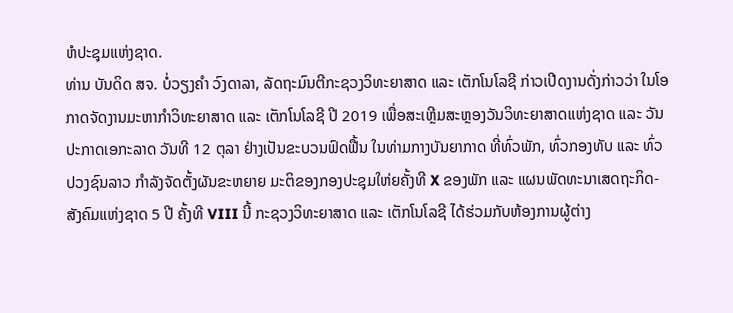ຫໍປະຊຸມແຫ່ງຊາດ.
ທ່ານ ບັນດິດ ສຈ. ບໍ່ວຽງຄຳ ວົງດາລາ, ລັດຖະມົນຕີກະຊວງວິທະຍາສາດ ແລະ ເຕັກໂນໂລຊີ ກ່າວເປີດງານດັ່ງກ່າວວ່າ ໃນໂອກາດຈັດງານມະຫາກຳວິທະຍາສາດ ແລະ ເຕັກໂນໂລຊີ ປີ 2019 ເພື່ອສະເຫຼີມສະຫຼອງວັນວິທະຍາສາດແຫ່ງຊາດ ແລະ ວັນປະກາດເອກະລາດ ວັນທີ 12 ຕຸລາ ຢ່າງເປັນຂະບວນຟົດຟື້ນ ໃນທ່າມກາງບັນຍາກາດ ທີ່ທົ່ວພັກ, ທົ່ວກອງທັບ ແລະ ທົ່ວປວງຊົນລາວ ກໍາລັງຈັດຕັ້ງຜັນຂະຫຍາຍ ມະຕິຂອງກອງປະຊຸມໃຫ່ຍຄັ້ງທີ X ຂອງພັກ ແລະ ແຜນພັດທະນາເສດຖະກິດ-ສັງຄົມແຫ່ງຊາດ 5 ປີ ຄັ້ງທີ VIII ນີ້ ກະຊວງວິທະຍາສາດ ແລະ ເຕັກໂນໂລຊີ ໄດ້ຮ່ວມກັບຫ້ອງການຜູ້ຕ່າງ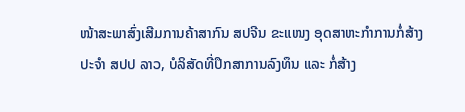ໜ້າສະພາສົ່ງເສີມການຄ້າສາກົນ ສປຈີນ ຂະແໜງ ອຸດສາຫະກໍາການກໍ່ສ້າງ ປະຈຳ ສປປ ລາວ, ບໍລິສັດທີ່ປຶກສາການລົງທຶນ ແລະ ກໍ່ສ້າງ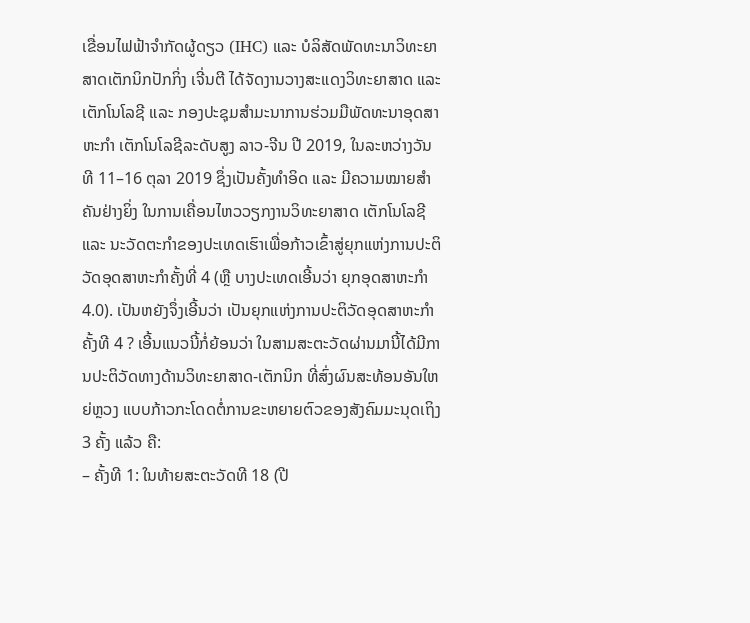ເຂື່ອນໄຟຟ້າຈຳກັດຜູ້ດຽວ (IHC) ແລະ ບໍລິສັດພັດທະນາວິທະຍາສາດເຕັກນິກປັກກິ່ງ ເຈີ່ນຕີ ໄດ້ຈັດງານວາງສະແດງວິທະຍາສາດ ແລະ ເຕັກໂນໂລຊີ ແລະ ກອງປະຊຸມສໍາມະນາການຮ່ວມມືພັດທະນາອຸດສາຫະກຳ ເຕັກໂນໂລຊີລະດັບສູງ ລາວ-ຈີນ ປີ 2019, ໃນລະຫວ່າງວັນທີ 11–16 ຕຸລາ 2019 ຊຶ່ງເປັນຄັ້ງທໍາອິດ ແລະ ມີຄວາມໝາຍສໍາຄັນຢ່າງຍິ່ງ ໃນການເຄື່ອນໄຫວວຽກງານວິທະຍາສາດ ເຕັກໂນໂລຊີ ແລະ ນະວັດຕະກຳຂອງປະເທດເຮົາເພື່ອກ້າວເຂົ້າສູ່ຍຸກແຫ່ງການປະຕິວັດອຸດສາຫະກຳຄັ້ງທີ່ 4 (ຫຼື ບາງປະເທດເອີ້ນວ່າ ຍຸກອຸດສາຫະກໍາ 4.0). ເປັນຫຍັງຈຶ່ງເອີ້ນວ່າ ເປັນຍຸກແຫ່ງການປະຕິວັດອຸດສາຫະກໍາຄັ້ງທີ 4 ? ເອີ້ນແນວນີ້ກໍ່ຍ້ອນວ່າ ໃນສາມສະຕະວັດຜ່ານມານີ້ໄດ້ມີການປະຕິວັດທາງດ້ານວິທະຍາສາດ-ເຕັກນິກ ທີ່ສົ່ງຜົນສະທ້ອນອັນໃຫຍ່ຫຼວງ ແບບກ້າວກະໂດດຕໍ່ການຂະຫຍາຍຕົວຂອງສັງຄົມມະນຸດເຖິງ 3 ຄັ້ງ ແລ້ວ ຄື:
– ຄັ້ງທີ 1: ໃນທ້າຍສະຕະວັດທີ 18 (ປີ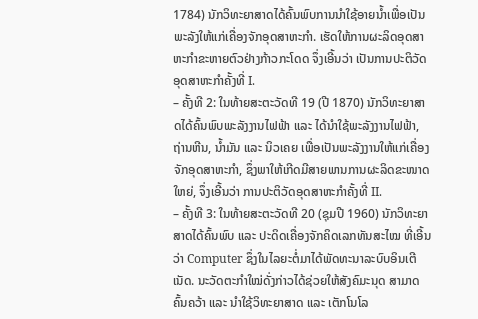1784) ນັກວິທະຍາສາດໄດ້ຄົ້ນພົບການນໍາໃຊ້ອາຍນໍ້າເພື່ອເປັນພະລັງໃຫ້ແກ່ເຄື່ອງຈັກອຸດສາຫະກໍາ. ເຮັດໃຫ້ການຜະລິດອຸດສາຫະກໍາຂະຫາຍຕົວຢ່າງກ້າວກະໂດດ ຈຶ່ງເອີ້ນວ່າ ເປັນການປະຕິວັດອຸດສາຫະກຳຄັ້ງທີ່ I.
– ຄັ້ງທີ 2: ໃນທ້າຍສະຕະວັດທີ 19 (ປີ 1870) ນັກວິທະຍາສາດໄດ້ຄົ້ນພົບພະລັງງານໄຟຟ້າ ແລະ ໄດ້ນໍາໃຊ້ພະລັງງານໄຟຟ້າ, ຖ່ານຫີນ, ນໍ້າມັນ ແລະ ນິວເຄຍ ເພື່ອເປັນພະລັງງານໃຫ້ແກ່ເຄື່ອງຈັກອຸດສາຫະກໍາ, ຊຶ່ງພາໃຫ້ເກີດມີສາຍພານການຜະລິດຂະໜາດໃຫຍ່, ຈຶ່ງເອີ້ນວ່າ ການປະຕິວັດອຸດສາຫະກຳຄັ້ງທີ່ II.
– ຄັ້ງທີ 3: ໃນທ້າຍສະຕະວັດທີ 20 (ຊຸມປີ 1960) ນັກວິທະຍາສາດໄດ້ຄົ້ນພົບ ແລະ ປະດິດເຄື່ອງຈັກຄິດເລກທັນສະໄໝ ທີ່ເອີ້ນວ່າ Computer ຊຶ່ງໃນໄລຍະຕໍ່ມາໄດ້ພັດທະນາລະບົບອິນເຕີເນັດ. ນະວັດຕະກໍາໃໝ່ດັ່ງກ່າວໄດ້ຊ່ວຍໃຫ້ສັງຄົມະນຸດ ສາມາດຄົ້ນຄວ້າ ແລະ ນໍາໃຊ້ວິທະຍາສາດ ແລະ ເຕັກໂນໂລ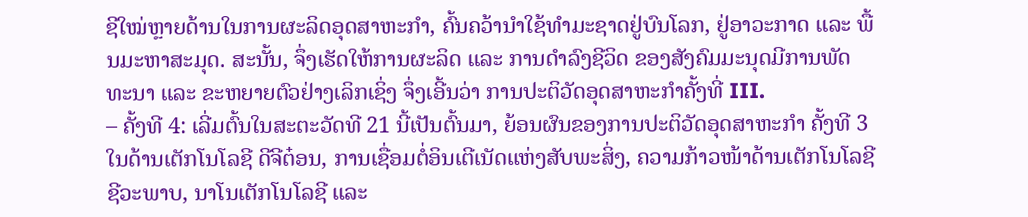ຊີໃໝ່ຫຼາຍດ້ານໃນການຜະລິດອຸດສາຫະກໍາ, ຄົ້ນຄວ້ານໍາໃຊ້ທໍາມະຊາດຢູ່ບົນໂລກ, ຢູ່ອາວະກາດ ແລະ ພື້ນມະຫາສະມຸດ. ສະນັ້ນ, ຈຶ່ງເຮັດໃຫ້ການຜະລິດ ແລະ ການດໍາລົງຊີວິດ ຂອງສັງຄົມມະນຸດມີການພັດທະນາ ແລະ ຂະຫຍາຍຕົວຢ່າງເລິກເຊິ່ງ ຈຶ່ງເອີ້ນວ່າ ການປະຕິວັດອຸດສາຫະກຳຄັ້ງທີ່ III.
– ຄັ້ງທີ 4: ເລີ່ມຕົ້ນໃນສະຕະວັດທີ 21 ນີ້ເປັນຕົ້ນມາ, ຍ້ອນຜົນຂອງການປະຕິວັດອຸດສາຫະກໍາ ຄັ້ງທີ 3 ໃນດ້ານເຕັກໂນໂລຊີ ດີຈີຕ໋ອນ, ການເຊື່ອມຕໍ່ອິນເຕີເນັດແຫ່ງສັບພະສິ່ງ, ຄວາມກ້າວໜ້າດ້ານເຕັກໂນໂລຊີ ຊີວະພາບ, ນາໂນເຕັກໂນໂລຊີ ແລະ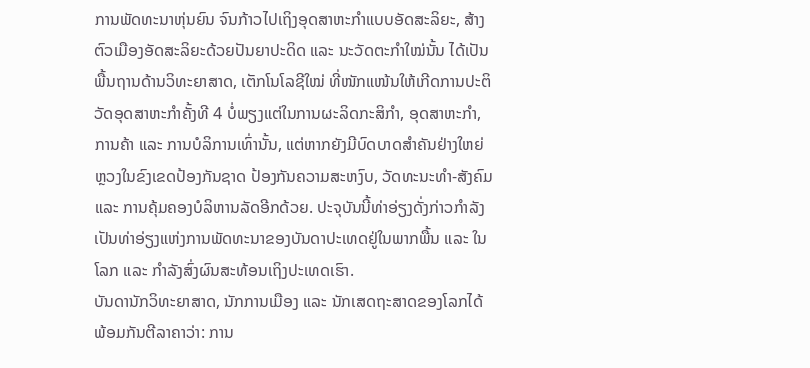ການພັດທະນາຫຸ່ນຍົນ ຈົນກ້າວໄປເຖິງອຸດສາຫະກໍາແບບອັດສະລິຍະ, ສ້າງຕົວເມືອງອັດສະລິຍະດ້ວຍປັນຍາປະດິດ ແລະ ນະວັດຕະກໍາໃໝ່ນັ້ນ ໄດ້ເປັນພື້ນຖານດ້ານວິທະຍາສາດ, ເຕັກໂນໂລຊີໃໝ່ ທີ່ໜັກແໜ້ນໃຫ້ເກີດການປະຕິວັດອຸດສາຫະກໍາຄັ້ງທີ 4 ບໍ່ພຽງແຕ່ໃນການຜະລິດກະສິກໍາ, ອຸດສາຫະກໍາ, ການຄ້າ ແລະ ການບໍລິການເທົ່ານັ້ນ, ແຕ່ຫາກຍັງມີບົດບາດສໍາຄັນຢ່າງໃຫຍ່ຫຼວງໃນຂົງເຂດປ້ອງກັນຊາດ ປ້ອງກັນຄວາມສະຫງົບ, ວັດທະນະທໍາ-ສັງຄົມ ແລະ ການຄຸ້ມຄອງບໍລິຫານລັດອີກດ້ວຍ. ປະຈຸບັນນີ້ທ່າອ່ຽງດັ່ງກ່າວກໍາລັງເປັນທ່າອ່ຽງແຫ່ງການພັດທະນາຂອງບັນດາປະເທດຢູ່ໃນພາກພື້ນ ແລະ ໃນໂລກ ແລະ ກໍາລັງສົ່ງຜົນສະທ້ອນເຖິງປະເທດເຮົາ.
ບັນດານັກວິທະຍາສາດ, ນັກການເມືອງ ແລະ ນັກເສດຖະສາດຂອງໂລກໄດ້ພ້ອມກັນຕີລາຄາວ່າ: ການ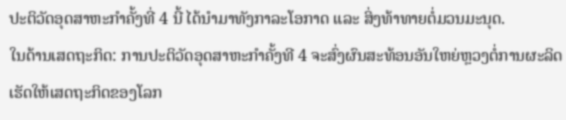ປະຕິວັດອຸດສາຫະກໍາຄັ້ງທີ່ 4 ນີ້ ໄດ້ນໍາມາທັງກາລະໂອກາດ ແລະ ສິ່ງທ້າທາຍຕໍ່ມວນມະນຸດ.
ໃນດ້ານເສດຖະກິດ: ການປະຕິວັດອຸດສາຫະກໍາຄັ້ງທີ 4 ຈະສົ່ງຜົນສະທ້ອນອັນໃຫຍ່ຫຼວງຕໍ່ການຜະລິດ ເຮັດໃຫ້ເສດຖະກິດຂອງໂລກ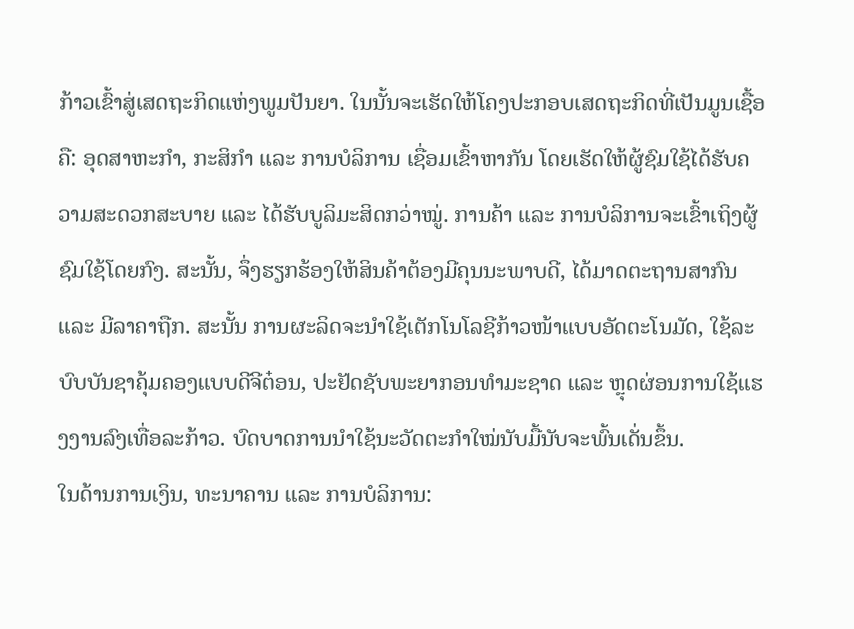ກ້າວເຂົ້າສູ່ເສດຖະກິດແຫ່ງພູມປັນຍາ. ໃນນັ້ນຈະເຮັດໃຫ້ໂຄງປະກອບເສດຖະກິດທີ່ເປັນມູນເຊື້ອ ຄື: ອຸດສາຫະກໍາ, ກະສິກໍາ ແລະ ການບໍລິການ ເຊື່ອມເຂົ້າຫາກັນ ໂດຍເຮັດໃຫ້ຜູ້ຊົມໃຊ້ໄດ້ຮັບຄວາມສະດວກສະບາຍ ແລະ ໄດ້ຮັບບູລິມະສິດກວ່າໝູ່. ການຄ້າ ແລະ ການບໍລິການຈະເຂົ້າເຖິງຜູ້ຊົມໃຊ້ໂດຍກົງ. ສະນັ້ນ, ຈຶ່ງຮຽກຮ້ອງໃຫ້ສິນຄ້າຕ້ອງມີຄຸນນະພາບດີ, ໄດ້ມາດຕະຖານສາກົນ ແລະ ມີລາຄາຖືກ. ສະນັ້ນ ການຜະລິດຈະນໍາໃຊ້ເຕັກໂນໂລຊີກ້າວໜ້າແບບອັດຕະໂນມັດ, ໃຊ້ລະບົບບັນຊາຄຸ້ມຄອງແບບດີຈີຕ໋ອນ, ປະຢັດຊັບພະຍາກອນທໍາມະຊາດ ແລະ ຫຼຸດຜ່ອນການໃຊ້ແຮງງານລົງເທື່ອລະກ້າວ. ບົດບາດການນໍາໃຊ້ນະວັດຕະກໍາໃໝ່ນັບມື້ນັບຈະພົ້ນເດັ່ນຂຶ້ນ.
ໃນດ້ານການເງິນ, ທະນາຄານ ແລະ ການບໍລິການ: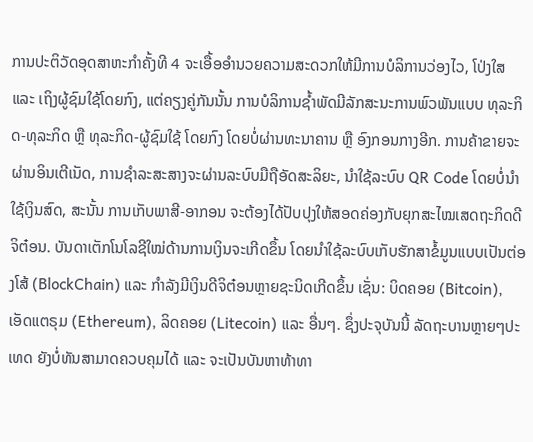ການປະຕິວັດອຸດສາຫະກໍາຄັ້ງທີ 4 ຈະເອື້ອອໍານວຍຄວາມສະດວກໃຫ້ມີການບໍລິການວ່ອງໄວ, ໂປ່ງໃສ ແລະ ເຖິງຜູ້ຊົມໃຊ້ໂດຍກົງ, ແຕ່ຄຽງຄູ່ກັນນັ້ນ ການບໍລິການຊໍ້າພັດມີລັກສະນະການພົວພັນແບບ ທຸລະກິດ-ທຸລະກິດ ຫຼື ທຸລະກິດ-ຜູ້ຊົມໃຊ້ ໂດຍກົງ ໂດຍບໍ່ຜ່ານທະນາຄານ ຫຼື ອົງກອນກາງອີກ. ການຄ້າຂາຍຈະຜ່ານອິນເຕີເນັດ, ການຊໍາລະສະສາງຈະຜ່ານລະບົບມືຖືອັດສະລິຍະ, ນໍາໃຊ້ລະບົບ QR Code ໂດຍບໍ່ນໍາໃຊ້ເງິນສົດ, ສະນັ້ນ ການເກັບພາສີ-ອາກອນ ຈະຕ້ອງໄດ້ປັບປຸງໃຫ້ສອດຄ່ອງກັບຍຸກສະໄໝເສດຖະກິດດີຈິຕ໋ອນ. ບັນດາເຕັກໂນໂລຊີໃໝ່ດ້ານການເງິນຈະເກີດຂຶ້ນ ໂດຍນໍາໃຊ້ລະບົບເກັບຮັກສາຂໍ້ມູນແບບເປັນຕ່ອງໂສ້ (BlockChain) ແລະ ກໍາລັງມີເງິນດີຈິຕ໋ອນຫຼາຍຊະນິດເກີດຂຶ້ນ ເຊັ່ນ: ບິດຄອຍ (Bitcoin), ເອັດແຕຣຸມ (Ethereum), ລິດຄອຍ (Litecoin) ແລະ ອື່ນໆ. ຊຶ່ງປະຈຸບັນນີ້ ລັດຖະບານຫຼາຍໆປະເທດ ຍັງບໍ່ທັນສາມາດຄວບຄຸມໄດ້ ແລະ ຈະເປັນບັນຫາທ້າທາ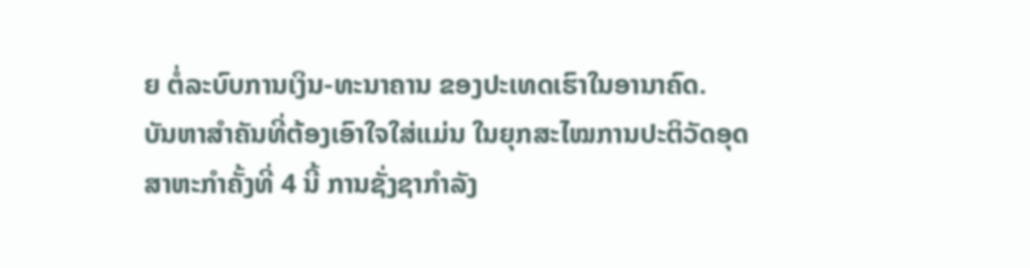ຍ ຕໍ່ລະບົບການເງິນ-ທະນາຄານ ຂອງປະເທດເຮົາໃນອານາຄົດ.
ບັນຫາສຳຄັນທີ່ຕ້ອງເອົາໃຈໃສ່ແມ່ນ ໃນຍຸກສະໄໝການປະຕິວັດອຸດສາຫະກໍາຄັ້ງທີ່ 4 ນີ້ ການຊັ່ງຊາກໍາລັງ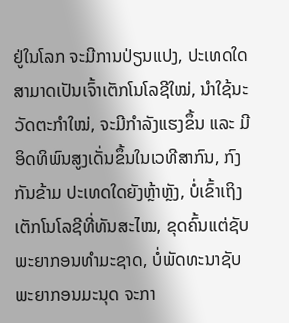ຢູ່ໃນໂລກ ຈະມີການປ່ຽນແປງ, ປະເທດໃດສາມາດເປັນເຈົ້າເຕັກໂນໂລຊີໃໝ່, ນໍາໃຊ້ນະວັດຕະກໍາໃໝ່, ຈະມີກໍາລັງແຮງຂຶ້ນ ແລະ ມີອິດທິພົນສູງເດັ່ນຂຶ້ນໃນເວທີສາກົນ, ກົງກັນຂ້າມ ປະເທດໃດຍັງຫຼ້າຫຼັງ, ບໍ່ເຂົ້າເຖິງເຕັກໂນໂລຊີທີ່ທັນສະໄໝ, ຂຸດຄົ້ນແຕ່ຊັບພະຍາກອນທໍາມະຊາດ, ບໍ່ພັດທະນາຊັບພະຍາກອນມະນຸດ ຈະກາ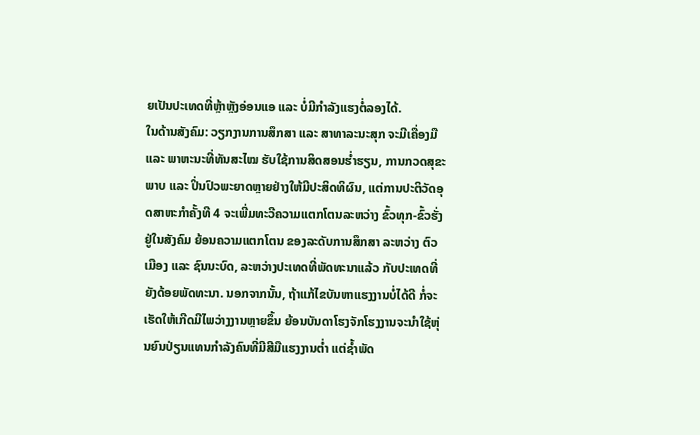ຍເປັນປະເທດທີ່ຫຼ້າຫຼັງອ່ອນແອ ແລະ ບໍ່ມີກໍາລັງແຮງຕໍ່ລອງໄດ້.
ໃນດ້ານສັງຄົມ: ວຽກງານການສຶກສາ ແລະ ສາທາລະນະສຸກ ຈະມີເຄື່ອງມື ແລະ ພາຫະນະທີ່ທັນສະໄໝ ຮັບໃຊ້ການສິດສອນຮໍ່າຮຽນ, ການກວດສຸຂະພາບ ແລະ ປິ່ນປົວພະຍາດຫຼາຍຢ່າງໃຫ້ມີປະສິດທິຜົນ, ແຕ່ການປະຕິວັດອຸດສາຫະກໍາຄັ້ງທີ 4 ຈະເພີ່ມທະວີຄວາມແຕກໂຕນລະຫວ່າງ ຂົ້ວທຸກ-ຂົ້ວຮັ່ງ ຢູ່ໃນສັງຄົມ ຍ້ອນຄວາມແຕກໂຕນ ຂອງລະດັບການສຶກສາ ລະຫວ່າງ ຕົວເມືອງ ແລະ ຊົນນະບົດ, ລະຫວ່າງປະເທດທີ່ພັດທະນາແລ້ວ ກັບປະເທດທີ່ຍັງດ້ອຍພັດທະນາ. ນອກຈາກນັ້ນ, ຖ້າແກ້ໄຂບັນຫາແຮງງານບໍ່ໄດ້ດີ ກໍ່ຈະເຮັດໃຫ້ເກີດມີໄພວ່າງງານຫຼາຍຂຶ້ນ ຍ້ອນບັນດາໂຮງຈັກໂຮງງານຈະນໍາໃຊ້ຫຸ່ນຍົນປ່ຽນແທນກໍາລັງຄົນທີ່ມີສີມືແຮງງານຕໍ່າ ແຕ່ຊໍ້າພັດ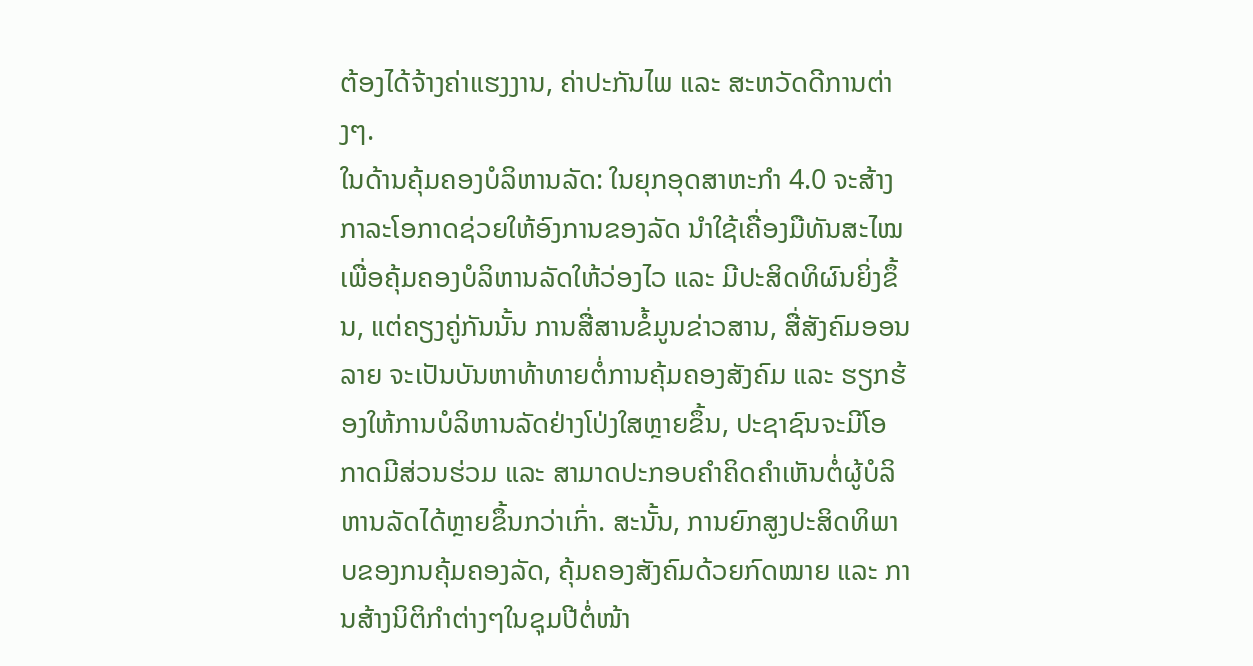ຕ້ອງໄດ້ຈ້າງຄ່າແຮງງານ, ຄ່າປະກັນໄພ ແລະ ສະຫວັດດີການຕ່າງໆ.
ໃນດ້ານຄຸ້ມຄອງບໍລິຫານລັດ: ໃນຍຸກອຸດສາຫະກໍາ 4.0 ຈະສ້າງກາລະໂອກາດຊ່ວຍໃຫ້ອົງການຂອງລັດ ນໍາໃຊ້ເຄື່ອງມືທັນສະໄໝ ເພື່ອຄຸ້ມຄອງບໍລິຫານລັດໃຫ້ວ່ອງໄວ ແລະ ມີປະສິດທິຜົນຍິ່ງຂຶ້ນ, ແຕ່ຄຽງຄູ່ກັນນັ້ນ ການສື່ສານຂໍ້ມູນຂ່າວສານ, ສື່ສັງຄົມອອນລາຍ ຈະເປັນບັນຫາທ້າທາຍຕໍ່ການຄຸ້ມຄອງສັງຄົມ ແລະ ຮຽກຮ້ອງໃຫ້ການບໍລິຫານລັດຢ່າງໂປ່ງໃສຫຼາຍຂຶ້ນ, ປະຊາຊົນຈະມີໂອກາດມີສ່ວນຮ່ວມ ແລະ ສາມາດປະກອບຄໍາຄິດຄໍາເຫັນຕໍ່ຜູ້ບໍລິຫານລັດໄດ້ຫຼາຍຂຶ້ນກວ່າເກົ່າ. ສະນັ້ນ, ການຍົກສູງປະສິດທິພາບຂອງກນຄຸ້ມຄອງລັດ, ຄຸ້ມຄອງສັງຄົມດ້ວຍກົດໝາຍ ແລະ ການສ້າງນິຕິກໍາຕ່າງໆໃນຊຸມປີຕໍ່ໜ້າ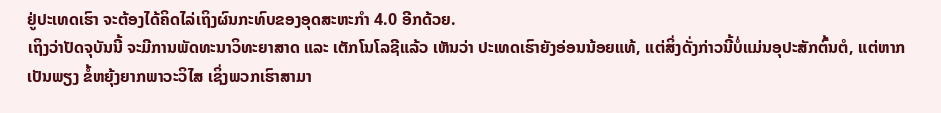ຢູ່ປະເທດເຮົາ ຈະຕ້ອງໄດ້ຄິດໄລ່ເຖິງຜົນກະທົບຂອງອຸດສະຫະກໍາ 4.0 ອີກດ້ວຍ.
ເຖິງວ່າປັດຈຸບັນນີ້ ຈະມີການພັດທະນາວິທະຍາສາດ ແລະ ເຕັກໂນໂລຊີແລ້ວ ເຫັນວ່າ ປະເທດເຮົາຍັງອ່ອນນ້ອຍແທ້, ແຕ່ສິ່ງດັ່ງກ່າວນີ້ບໍ່ແມ່ນອຸປະສັກຕົ້ນຕໍ, ແຕ່ຫາກເປັນພຽງ ຂໍ້ຫຍຸ້ງຍາກພາວະວິໄສ ເຊິ່ງພວກເຮົາສາມາ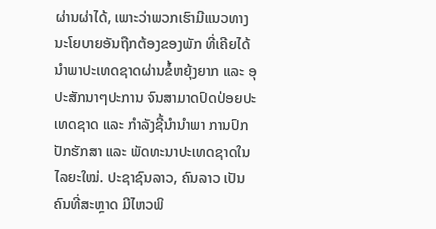ຜ່ານຜ່າໄດ້, ເພາະວ່າພວກເຮົາມີແນວທາງນະໂຍບາຍອັນຖືກຕ້ອງຂອງພັກ ທີ່ເຄີຍໄດ້ນໍາພາປະເທດຊາດຜ່ານຂໍ້ຫຍຸ້ງຍາກ ແລະ ອຸປະສັກນາໆປະການ ຈົນສາມາດປົດປ່ອຍປະເທດຊາດ ແລະ ກໍາລັງຊີ້ນໍານໍາພາ ການປົກປັກຮັກສາ ແລະ ພັດທະນາປະເທດຊາດໃນໄລຍະໃໝ່. ປະຊາຊົນລາວ, ຄົນລາວ ເປັນຄົນທີ່ສະຫຼາດ ມີໄຫວພິ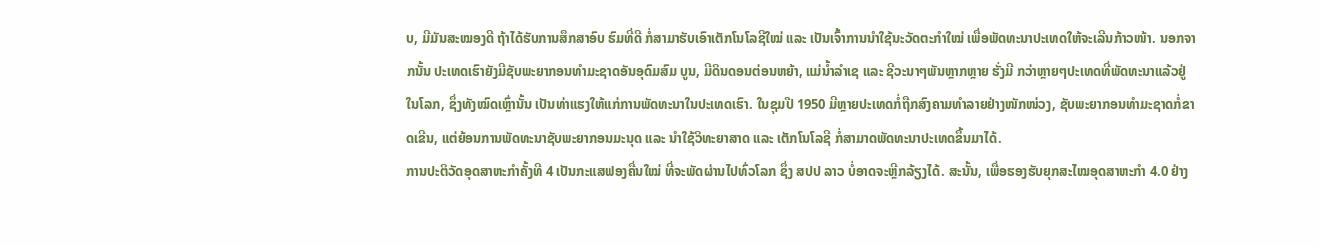ບ, ມີມັນສະໝອງດີ ຖ້າໄດ້ຮັບການສຶກສາອົບ ຮົມທີ່ດີ ກໍ່ສາມາຮັບເອົາເຕັກໂນໂລຊີໃໝ່ ແລະ ເປັນເຈົ້າການນໍາໃຊ້ນະວັດຕະກໍາໃໝ່ ເພື່ອພັດທະນາປະເທດໃຫ້ຈະເລີນກ້າວໜ້າ. ນອກຈາກນັ້ນ ປະເທດເຮົາຍັງມີຊັບພະຍາກອນທໍາມະຊາດອັນອຸດົມສົມ ບູນ, ມີດິນດອນຕ່ອນຫຍ້າ, ແມ່ນໍ້າລໍາເຊ ແລະ ຊີວະນາໆພັນຫຼາກຫຼາຍ ຮັ່ງມີ ກວ່າຫຼາຍໆປະເທດທີ່ພັດທະນາແລ້ວຢູ່ໃນໂລກ, ຊຶ່ງທັງໝົດເຫຼົ່ານັ້ນ ເປັນທ່າແຮງໃຫ້ແກ່ການພັດທະນາໃນປະເທດເຮົາ. ໃນຊຸມປີ 1950 ມີຫຼາຍປະເທດກໍ່ຖືກສົງຄາມທໍາລາຍຢ່າງໜັກໜ່ວງ, ຊັບພະຍາກອນທໍາມະຊາດກໍ່ຂາດເຂີນ, ແຕ່ຍ້ອນການພັດທະນາຊັບພະຍາກອນມະນຸດ ແລະ ນໍາໃຊ້ວິທະຍາສາດ ແລະ ເຕັກໂນໂລຊີ ກໍ່ສາມາດພັດທະນາປະເທດຂຶ້ນມາໄດ້.
ການປະຕິວັດອຸດສາຫະກໍາຄັ້ງທີ 4 ເປັນກະແສຟອງຄື່ນໃໝ່ ທີ່ຈະພັດຜ່ານໄປທົ່ວໂລກ ຊຶ່ງ ສປປ ລາວ ບໍ່ອາດຈະຫຼີກລ້ຽງໄດ້. ສະນັ້ນ, ເພື່ອຮອງຮັບຍຸກສະໄໝອຸດສາຫະກໍາ 4.0 ຢ່າງ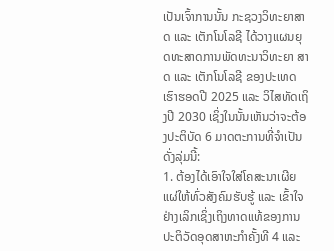ເປັນເຈົ້າການນັ້ນ ກະຊວງວິທະຍາສາດ ແລະ ເຕັກໂນໂລຊີ ໄດ້ວາງແຜນຍຸດທະສາດການພັດທະນາວິທະຍາ ສາດ ແລະ ເຕັກໂນໂລຊີ ຂອງປະເທດເຮົາຮອດປີ 2025 ແລະ ວິໄສທັດເຖິງປີ 2030 ເຊິ່ງໃນນັ້ນເຫັນວ່າຈະຕ້ອງປະຕິບັດ 6 ມາດຕະການທີ່ຈໍາເປັນ ດັ່ງລຸ່ມນີ້:
1. ຕ້ອງໄດ້ເອົາໃຈໃສ່ໂຄສະນາເຜີຍແຜ່ໃຫ້ທົ່ວສັງຄົມຮັບຮູ້ ແລະ ເຂົ້າໃຈຢ່າງເລິກເຊິ່ງເຖິງທາດແທ້ຂອງການປະຕິວັດອຸດສາຫະກໍາຄັ້ງທີ 4 ແລະ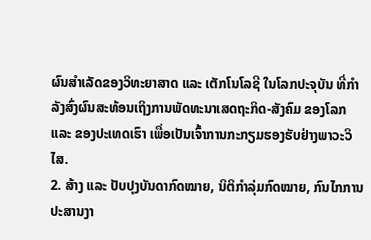ຜົນສໍາເລັດຂອງວິທະຍາສາດ ແລະ ເຕັກໂນໂລຊີ ໃນໂລກປະຈຸບັນ ທີ່ກໍາລັງສົ່ງຜົນສະທ້ອນເຖິງການພັດທະນາເສດຖະກິດ-ສັງຄົມ ຂອງໂລກ ແລະ ຂອງປະເທດເຮົາ ເພື່ອເປັນເຈົ້າການກະກຽມຮອງຮັບຢ່າງພາວະວິໄສ.
2. ສ້າງ ແລະ ປັບປຸງບັນດາກົດໝາຍ, ນິຕິກໍາລຸ່ມກົດໝາຍ, ກົນໄກການປະສານງາ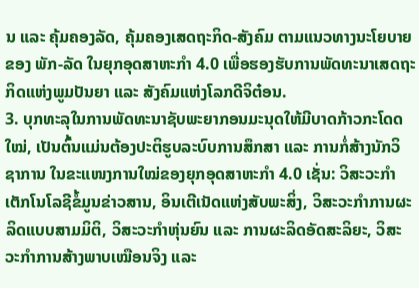ນ ແລະ ຄຸ້ມຄອງລັດ, ຄຸ້ມຄອງເສດຖະກິດ-ສັງຄົມ ຕາມແນວທາງນະໂຍບາຍຂອງ ພັກ-ລັດ ໃນຍຸກອຸດສາຫະກໍາ 4.0 ເພື່ອຮອງຮັບການພັດທະນາເສດຖະກິດແຫ່ງພູມປັນຍາ ແລະ ສັງຄົມແຫ່ງໂລກດີຈິຕ໋ອນ.
3. ບຸກທະລຸໃນການພັດທະນາຊັບພະຍາກອນມະນຸດໃຫ້ມີບາດກ້າວກະໂດດໃໝ່, ເປັນຕົ້ນແມ່ນຕ້ອງປະຕິຮູບລະບົບການສຶກສາ ແລະ ການກໍ່ສ້າງນັກວິຊາການ ໃນຂະແໜງການໃໝ່ຂອງຍຸກອຸດສາຫະກໍາ 4.0 ເຊັ່ນ: ວິສະວະກໍາເຕັກໂນໂລຊີຂໍ້ມູນຂ່າວສານ, ອິນເຕີເນັດແຫ່ງສັບພະສິ່ງ, ວິສະວະກໍາການຜະລິດແບບສາມມິຕິ, ວິສະວະກໍາຫຸ່ນຍົນ ແລະ ການຜະລິດອັດສະລິຍະ, ວິສະວະກໍາການສ້າງພາບເໝືອນຈິງ ແລະ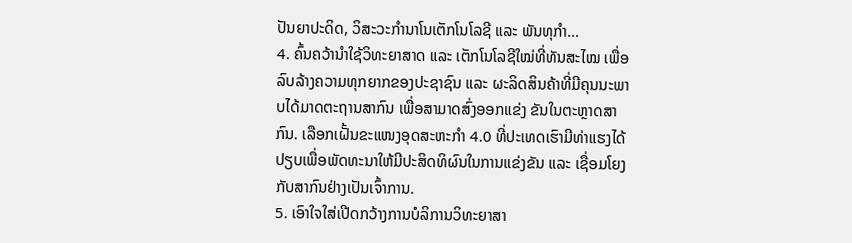ປັນຍາປະດິດ, ວິສະວະກໍານາໂນເຕັກໂນໂລຊີ ແລະ ພັນທຸກໍາ…
4. ຄົ້ນຄວ້ານໍາໃຊ້ວິທະຍາສາດ ແລະ ເຕັກໂນໂລຊີໃໝ່ທີ່ທັນສະໄໝ ເພື່ອລົບລ້າງຄວາມທຸກຍາກຂອງປະຊາຊົນ ແລະ ຜະລິດສິນຄ້າທີ່ມີຄຸນນະພາບໄດ້ມາດຕະຖານສາກົນ ເພື່ອສາມາດສົ່ງອອກແຂ່ງ ຂັນໃນຕະຫຼາດສາກົນ. ເລືອກເຝັ້ນຂະແໜງອຸດສະຫະກໍາ 4.0 ທີ່ປະເທດເຮົາມີທ່າແຮງໄດ້ປຽບເພື່ອພັດທະນາໃຫ້ມີປະສິດທິຜົນໃນການແຂ່ງຂັນ ແລະ ເຊື່ອມໂຍງກັບສາກົນຢ່າງເປັນເຈົ້າການ.
5. ເອົາໃຈໃສ່ເປີດກວ້າງການບໍລິການວິທະຍາສາ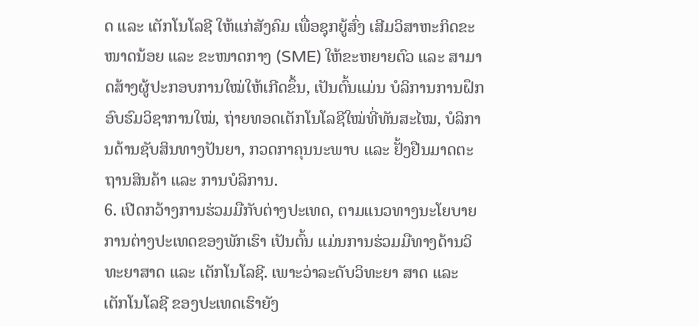ດ ແລະ ເຕັກໂນໂລຊີ ໃຫ້ແກ່ສັງຄົມ ເພື່ອຊຸກຍູ້ສົ່ງ ເສີມວິສາຫະກິດຂະໜາດນ້ອຍ ແລະ ຂະໜາດກາງ (SME) ໃຫ້ຂະຫຍາຍຕົວ ແລະ ສາມາດສ້າງຜູ້ປະກອບການໃໝ່ໃຫ້ເກີດຂຶ້ນ, ເປັນຕົ້ນແມ່ນ ບໍລິການການຝຶກອົບຮົມວິຊາການໃໝ່, ຖ່າຍທອດເຕັກໂນໂລຊີໃໝ່ທີ່ທັນສະໄໝ, ບໍລິການດ້ານຊັບສິນທາງປັນຍາ, ກວດກາຄຸນນະພາບ ແລະ ຢັ້ງຢືນມາດຕະຖານສິນຄ້າ ແລະ ການບໍລິການ.
6. ເປີດກວ້າງການຮ່ວມມືກັບຕ່າງປະເທດ, ຕາມແນວທາງນະໂຍບາຍການຕ່າງປະເທດຂອງພັກເຮົາ ເປັນຕົ້ນ ແມ່ນການຮ່ວມມືທາງດ້ານວິທະຍາສາດ ແລະ ເຕັກໂນໂລຊີ. ເພາະວ່າລະດັບວິທະຍາ ສາດ ແລະ ເຕັກໂນໂລຊີ ຂອງປະເທດເຮົາຍັງ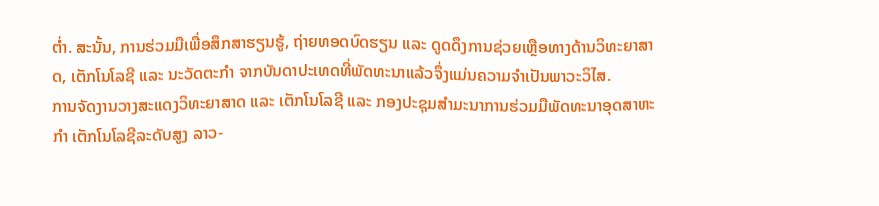ຕໍ່າ. ສະນັ້ນ, ການຮ່ວມມືເພື່ອສຶກສາຮຽນຮູ້, ຖ່າຍທອດບົດຮຽນ ແລະ ດູດດຶງການຊ່ວຍເຫຼືອທາງດ້ານວິທະຍາສາດ, ເຕັກໂນໂລຊີ ແລະ ນະວັດຕະກໍາ ຈາກບັນດາປະເທດທີ່ພັດທະນາແລ້ວຈຶ່ງແມ່ນຄວາມຈໍາເປັນພາວະວິໄສ.
ການຈັດງານວາງສະແດງວິທະຍາສາດ ແລະ ເຕັກໂນໂລຊີ ແລະ ກອງປະຊຸມສໍາມະນາການຮ່ວມມືພັດທະນາອຸດສາຫະກຳ ເຕັກໂນໂລຊີລະດັບສູງ ລາວ-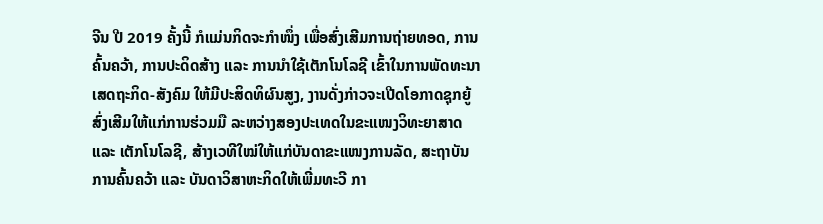ຈີນ ປີ 2019 ຄັ້ງນີ້ ກໍແມ່ນກິດຈະກຳໜຶ່ງ ເພື່ອສົ່ງເສີມການຖ່າຍທອດ, ການຄົ້ນຄວ້າ, ການປະດິດສ້າງ ແລະ ການນຳໃຊ້ເຕັກໂນໂລຊີ ເຂົ້າໃນການພັດທະນາເສດຖະກິດ-ສັງຄົມ ໃຫ້ມີປະສິດທິຜົນສູງ, ງານດັ່ງກ່າວຈະເປີດໂອກາດຊຸກຍູ້ສົ່ງເສີມໃຫ້ແກ່ການຮ່ວມມື ລະຫວ່າງສອງປະເທດໃນຂະແໜງວິທະຍາສາດ ແລະ ເຕັກໂນໂລຊີ, ສ້າງເວທີໃໝ່ໃຫ້ແກ່ບັນດາຂະແໜງການລັດ, ສະຖາບັນການຄົ້ນຄວ້າ ແລະ ບັນດາວິສາຫະກິດໃຫ້ເພີ່ມທະວີ ກາ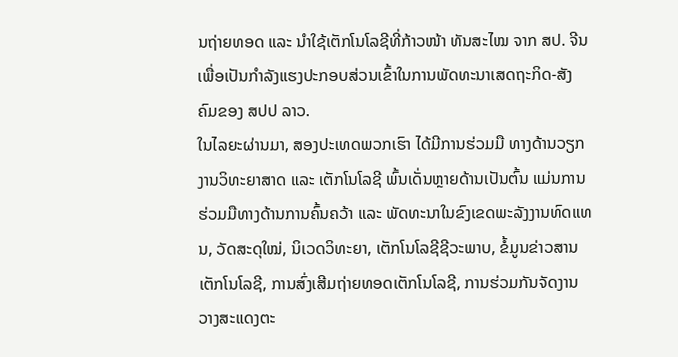ນຖ່າຍທອດ ແລະ ນໍາໃຊ້ເຕັກໂນໂລຊີທີ່ກ້າວໜ້າ ທັນສະໄໝ ຈາກ ສປ. ຈີນ ເພື່ອເປັນກໍາລັງແຮງປະກອບສ່ວນເຂົ້າໃນການພັດທະນາເສດຖະກິດ-ສັງຄົມຂອງ ສປປ ລາວ.
ໃນໄລຍະຜ່ານມາ, ສອງປະເທດພວກເຮົາ ໄດ້ມີການຮ່ວມມື ທາງດ້ານວຽກງານວິທະຍາສາດ ແລະ ເຕັກໂນໂລຊີ ພົ້ນເດັ່ນຫຼາຍດ້ານເປັນຕົ້ນ ແມ່ນການຮ່ວມມືທາງດ້ານການຄົ້ນຄວ້າ ແລະ ພັດທະນາໃນຂົງເຂດພະລັງງານທົດແທນ, ວັດສະດຸໃໝ່, ນິເວດວິທະຍາ, ເຕັກໂນໂລຊີຊີວະພາບ, ຂໍ້ມູນຂ່າວສານເຕັກໂນໂລຊີ, ການສົ່ງເສີມຖ່າຍທອດເຕັກໂນໂລຊີ, ການຮ່ວມກັນຈັດງານວາງສະແດງຕະ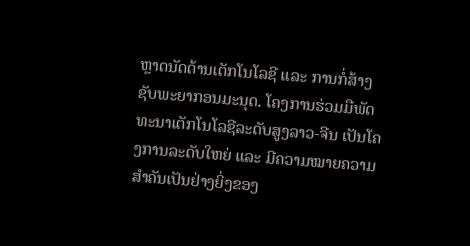ຫຼາດນັດດ້ານເຕັກໂນໂລຊີ ແລະ ການກໍ່ສ້າງຊັບພະຍາກອນມະນຸດ. ໂຄງການຮ່ວມມືພັດທະນາເຕັກໂນໂລຊີລະດັບສູງລາວ-ຈີນ ເປັນໂຄງການລະດັບໃຫຍ່ ແລະ ມີຄວາມໝາຍຄວາມສໍາຄັນເປັນຢ່າງຍິ່ງຂອງ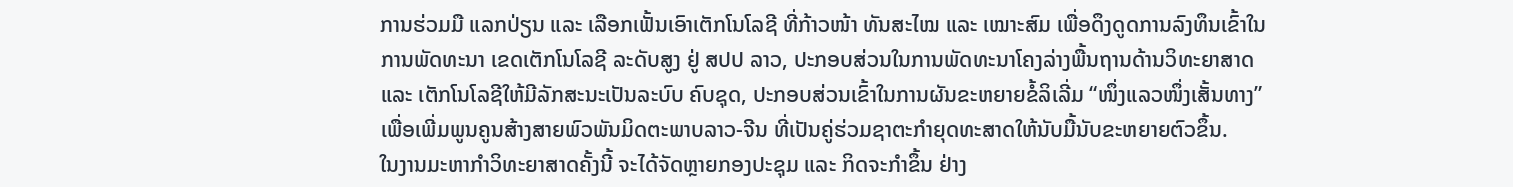ການຮ່ວມມື ແລກປ່ຽນ ແລະ ເລືອກເຟັ້ນເອົາເຕັກໂນໂລຊີ ທີ່ກ້າວໜ້າ ທັນສະໄໝ ແລະ ເໝາະສົມ ເພື່ອດຶງດູດການລົງທຶນເຂົ້າໃນການພັດທະນາ ເຂດເຕັກໂນໂລຊີ ລະດັບສູງ ຢູ່ ສປປ ລາວ, ປະກອບສ່ວນໃນການພັດທະນາໂຄງລ່າງພື້ນຖານດ້ານວິທະຍາສາດ ແລະ ເຕັກໂນໂລຊີໃຫ້ມີລັກສະນະເປັນລະບົບ ຄົບຊຸດ, ປະກອບສ່ວນເຂົ້າໃນການຜັນຂະຫຍາຍຂໍ້ລິເລີ່ມ “ໜຶ່ງແລວໜຶ່ງເສັ້ນທາງ” ເພື່ອເພີ່ມພູນຄູນສ້າງສາຍພົວພັນມິດຕະພາບລາວ-ຈີນ ທີ່ເປັນຄູ່ຮ່ວມຊາຕະກຳຍຸດທະສາດໃຫ້ນັບມື້ນັບຂະຫຍາຍຕົວຂຶ້ນ.
ໃນງານມະຫາກຳວິທະຍາສາດຄັ້ງນີ້ ຈະໄດ້ຈັດຫຼາຍກອງປະຊຸມ ແລະ ກິດຈະກໍາຂຶ້ນ ຢ່າງ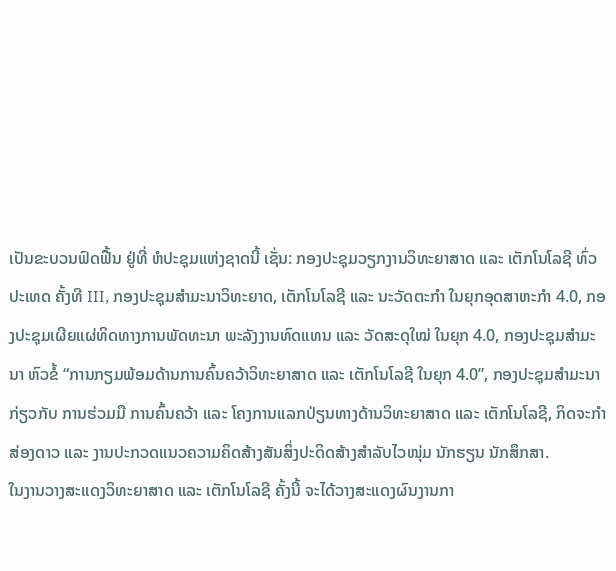ເປັນຂະບວນຟົດຟື້ນ ຢູ່ທີ່ ຫໍປະຊຸມແຫ່ງຊາດນີ້ ເຊັ່ນ: ກອງປະຊຸມວຽກງານວິທະຍາສາດ ແລະ ເຕັກໂນໂລຊີ ທົ່ວປະເທດ ຄັ້ງທີ III, ກອງປະຊຸມສຳມະນາວິທະຍາດ, ເຕັກໂນໂລຊີ ແລະ ນະວັດຕະກໍາ ໃນຍຸກອຸດສາຫະກຳ 4.0, ກອງປະຊຸມເຜີຍແຜ່ທິດທາງການພັດທະນາ ພະລັງງານທົດແທນ ແລະ ວັດສະດຸໃໝ່ ໃນຍຸກ 4.0, ກອງປະຊຸມສໍາມະນາ ຫົວຂໍ້ “ການກຽມພ້ອມດ້ານການຄົ້ນຄວ້າວິທະຍາສາດ ແລະ ເຕັກໂນໂລຊີ ໃນຍຸກ 4.0”, ກອງປະຊຸມສຳມະນາກ່ຽວກັບ ການຮ່ວມມື ການຄົ້ນຄວ້າ ແລະ ໂຄງການແລກປ່ຽນທາງດ້ານວິທະຍາສາດ ແລະ ເຕັກໂນໂລຊີ, ກິດຈະກຳສ່ອງດາວ ແລະ ງານປະກວດແນວຄວາມຄິດສ້າງສັນສິ່ງປະດິດສ້າງສໍາລັບໄວໜຸ່ມ ນັກຮຽນ ນັກສຶກສາ.
ໃນງານວາງສະແດງວິທະຍາສາດ ແລະ ເຕັກໂນໂລຊີ ຄັ້ງນີ້ ຈະໄດ້ວາງສະແດງຜົນງານກາ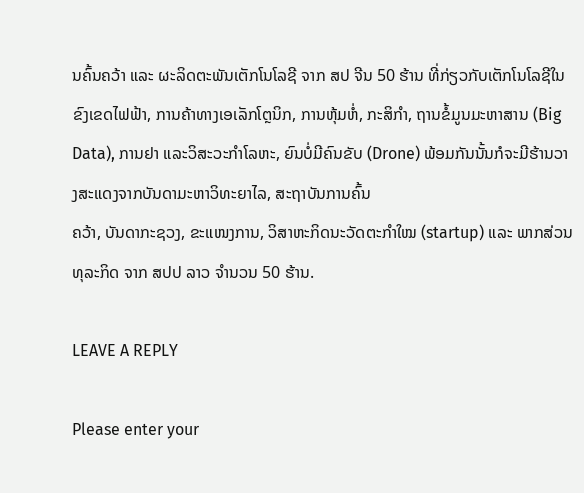ນຄົ້ນຄວ້າ ແລະ ຜະລິດຕະພັນເຕັກໂນໂລຊີ ຈາກ ສປ ຈີນ 50 ຮ້ານ ທີ່ກ່ຽວກັບເຕັກໂນໂລຊີໃນຂົງເຂດໄຟຟ້າ, ການຄ້າທາງເອເລັກໂຕຼນິກ, ການຫຸ້ມຫໍ່, ກະສິກໍາ, ຖານຂໍ້ມູນມະຫາສານ (Big Data), ການຢາ ແລະວິສະວະກໍາໂລຫະ, ຍົນບໍ່ມີຄົນຂັບ (Drone) ພ້ອມກັນນັ້ນກໍຈະມີຮ້ານວາງສະແດງຈາກບັນດາມະຫາວິທະຍາໄລ, ສະຖາບັນການຄົ້ນ
ຄວ້າ, ບັນດາກະຊວງ, ຂະແໜງການ, ວິສາຫະກິດນະວັດຕະກໍາໃໝ (startup) ແລະ ພາກສ່ວນທຸລະກິດ ຈາກ ສປປ ລາວ ຈໍານວນ 50 ຮ້ານ.

LEAVE A REPLY

Please enter your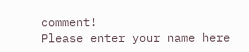comment!
Please enter your name here